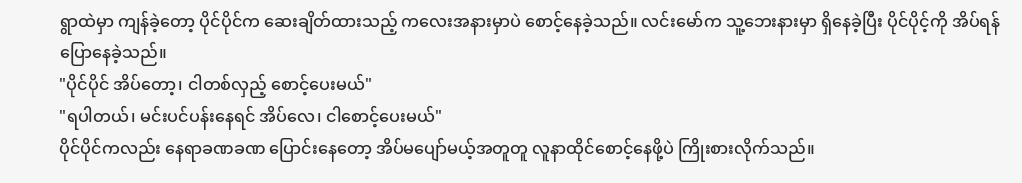ရွာထဲမှာ ကျန်ခဲ့တော့ ပိုင်ပိုင်က ဆေးချိတ်ထားသည့် ကလေးအနားမှာပဲ စောင့်နေခဲ့သည်။ လင်းမော်က သူ့ဘေးနားမှာ ရှိနေခဲ့ပြီး ပိုင်ပိုင့်ကို အိပ်ရန် ပြောနေခဲ့သည်။
"ပိုင်ပိုင် အိပ်တော့၊ ငါတစ်လှည့် စောင့်ပေးမယ်"
"ရပါတယ်၊ မင်းပင်ပန်းနေရင် အိပ်လေ၊ ငါစောင့်ပေးမယ်"
ပိုင်ပိုင်ကလည်း နေရာခဏခဏ ပြောင်းနေတော့ အိပ်မပျော်မယ့်အတူတူ လူနာထိုင်စောင့်နေဖို့ပဲ ကြိုးစားလိုက်သည်။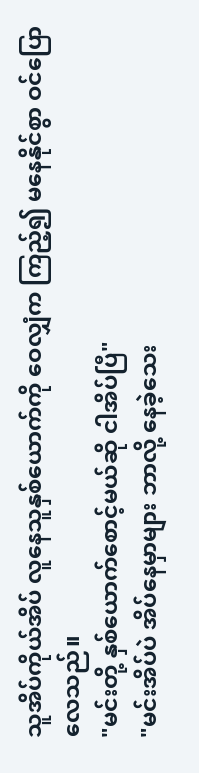သူအိပ်ကိုယ်အိပ် လူနေသူနှစ်ယောက်ကို ဝေလျှံက ကြည့်၍ မနေနိုင်စွာ ဝင်ပြောလေသည်။
"မင်းတို့ နှစ်ယောက်စောင့်မယ်ဆို ငါအိပ်ပြီ"
"မင်းအိပ်ပဲ အိပ်နေမှာများ ဘာလို့ နေခဲ့သေး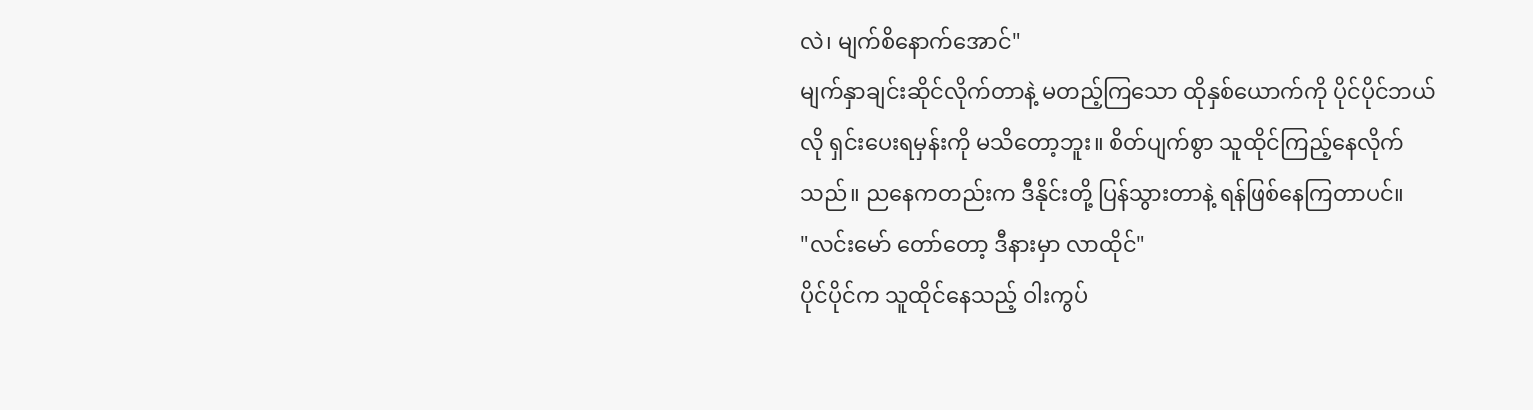လဲ၊ မျက်စိနောက်အောင်"
မျက်နှာချင်းဆိုင်လိုက်တာနဲ့ မတည့်ကြသော ထိုနှစ်ယောက်ကို ပိုင်ပိုင်ဘယ်လို ရှင်းပေးရမှန်းကို မသိတော့ဘူး။ စိတ်ပျက်စွာ သူထိုင်ကြည့်နေလိုက်သည်။ ညနေကတည်းက ဒီနိုင်းတို့ ပြန်သွားတာနဲ့ ရန်ဖြစ်နေကြတာပင်။
"လင်းမော် တော်တော့ ဒီနားမှာ လာထိုင်"
ပိုင်ပိုင်က သူထိုင်နေသည့် ဝါးကွပ်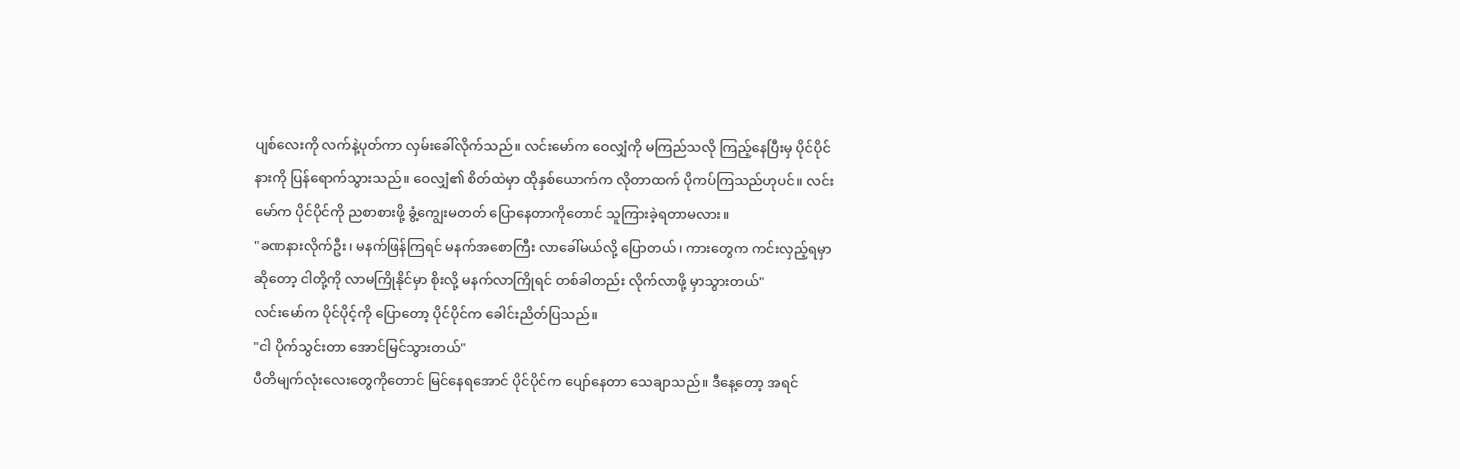ပျစ်လေးကို လက်နဲ့ပုတ်ကာ လှမ်းခေါ်လိုက်သည်။ လင်းမော်က ဝေလျှံကို မကြည်သလို ကြည့်နေပြီးမှ ပိုင်ပိုင်နားကို ပြန်ရောက်သွားသည်။ ဝေလျှံ၏ စိတ်ထဲမှာ ထိုနှစ်ယောက်က လိုတာထက် ပိုကပ်ကြသည်ဟုပင်။ လင်းမော်က ပိုင်ပိုင်ကို ညစာစားဖို့ ခွံ့ကျွေးမတတ် ပြောနေတာကိုတောင် သူကြားခဲ့ရတာမလား။
"ခဏနားလိုက်ဦး၊ မနက်ဖြန်ကြရင် မနက်အစောကြီး လာခေါ်မယ်လို့ ပြောတယ်၊ ကားတွေက ကင်းလှည့်ရမှာဆိုတော့ ငါတို့ကို လာမကြိုနိုင်မှာ စိုးလို့ မနက်လာကြိုရင် တစ်ခါတည်း လိုက်လာဖို့ မှာသွားတယ်"
လင်းမော်က ပိုင်ပိုင့်ကို ပြောတော့ ပိုင်ပိုင်က ခေါင်းညိတ်ပြသည်။
"ငါ ပိုက်သွင်းတာ အောင်မြင်သွားတယ်"
ပီတိမျက်လုံးလေးတွေကိုတောင် မြင်နေရအောင် ပိုင်ပိုင်က ပျော်နေတာ သေချာသည်။ ဒီနေ့တော့ အရင်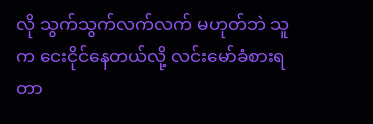လို သွက်သွက်လက်လက် မဟုတ်ဘဲ သူက ငေးငိုင်နေတယ်လို့ လင်းမော်ခံစားရတာ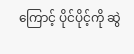ကြောင့် ပိုင်ပိုင့်ကို ဆွဲ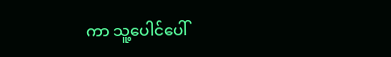ကာ သူ့ပေါင်ပေါ်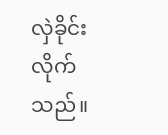လှဲခိုင်းလိုက်သည်။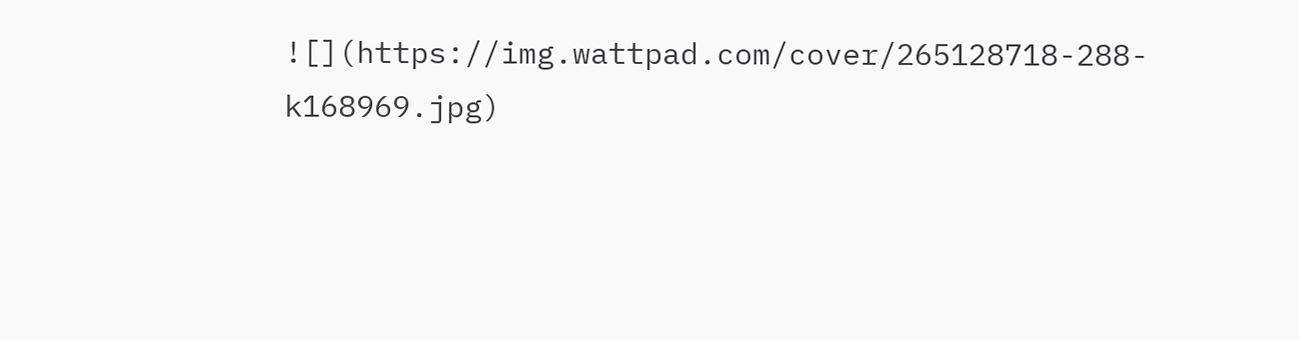![](https://img.wattpad.com/cover/265128718-288-k168969.jpg)